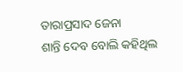ତାରାପ୍ରସାଦ ଜେନା
ଶାନ୍ତି ଦେବ ବୋଲି କହିଥିଲ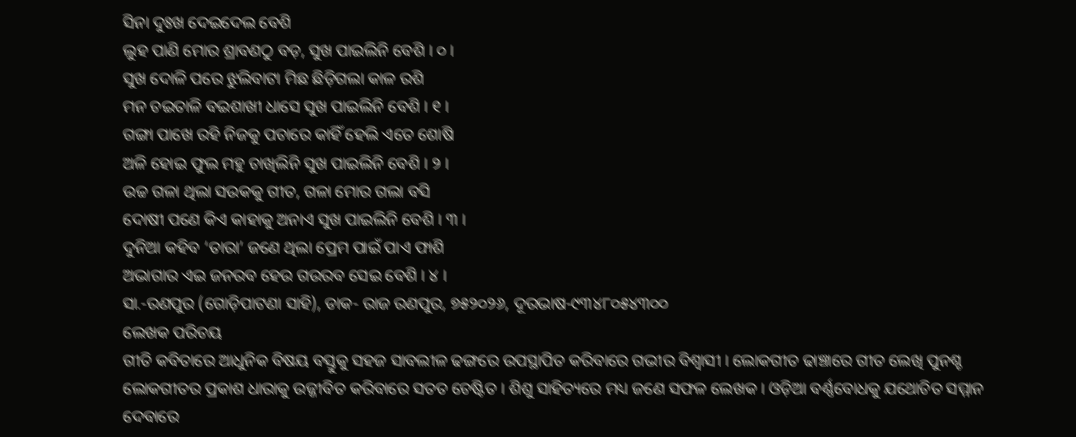ସିନା ଦୁଃଖ ଦେଇଦେଲ ବେଶି
ଲୁହ ପାଣି ମୋର ଶ୍ରାବଣଠୁ ବଡ଼, ସୁଖ ପାଇଲିନି ବେଶି । ୦ ।
ସୁଖ ଦୋଳି ପରେ ଝୁଲିବାଟା ମିଛ ଛିଡ଼ିଗଲା କାଳ ରଶି
ମନ ଚଇତାଳି ବଇଶାଖୀ ଧାସେ ସୁଖ ପାଇଲିନି ବେଶି । ୧ ।
ଗଙ୍ଗା ପାଖେ ରହି ନିଜକୁ ପଚାରେ କାହିଁ ହେଲି ଏତେ ଶୋଷି
ଅଳି ହୋଇ ଫୁଲ ମହୁ ଚାଖିଲିନି ସୁଖ ପାଇଲିନି ବେଶି । ୨ ।
ଉଚ୍ଚ ଗଳା ଥିଲା ସଉକକୁ ଗୀତ, ଗଳା ମୋର ଗଲା ବସି
ଦୋଷୀ ପଣେ କିଏ କାହାକୁ ଅନାଏ ସୁଖ ପାଇଲିନି ବେଶି । ୩ ।
ଦୁନିଆ କହିବ ‘ତାରା’ ଜଣେ ଥିଲା ପ୍ରେମ ପାଇଁ ପାଏ ଫାଶି
ଅଭାଗାର ଏଇ ଜନରବ ହେଉ ଗଉରବ ସେଇ ବେଶି । ୪ ।
ସା.-ରଣପୁର (ଗୋଡ଼ିପାଟଣା ସାହି), ଡାକ- ରାଜ ରଣପୁର, ୭୫୨୦୨୬, ଦୂରଭାଷ-୯୩୪୮୦୫୪୩୦୦
ଲେଖକ ପରିଚୟ
ଗୀତି କବିତାରେ ଆଧୁନିକ ବିଷୟ ବସ୍ତୁକୁ ସହଜ ସାବଲୀଳ ଢଙ୍ଗରେ ଉପସ୍ଥାପିତ କରିବାରେ ଗଭୀର ବିଶ୍ଵାସୀ । ଲୋକଗୀତ ଢାଞ୍ଚାରେ ଗୀତ ଲେଖି ପୁନଶ୍ଚ ଲୋକଗୀତର ପ୍ରକାଶ ଧାରାକୁ ଉଜ୍ଜୀବିତ କରିବାରେ ସତତ ଚେଷ୍ଟିତ । ଶିଶୁ ସାହିତ୍ୟରେ ମଧ୍ୟ ଜଣେ ସଫଳ ଲେଖକ । ଓଡ଼ିଆ ବର୍ଣ୍ଣବୋଧକୁ ଯଥୋଚିତ ସମ୍ମାନ ଦେବାରେ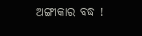ଅଙ୍ଗୀକାର ବଦ୍ଧ !